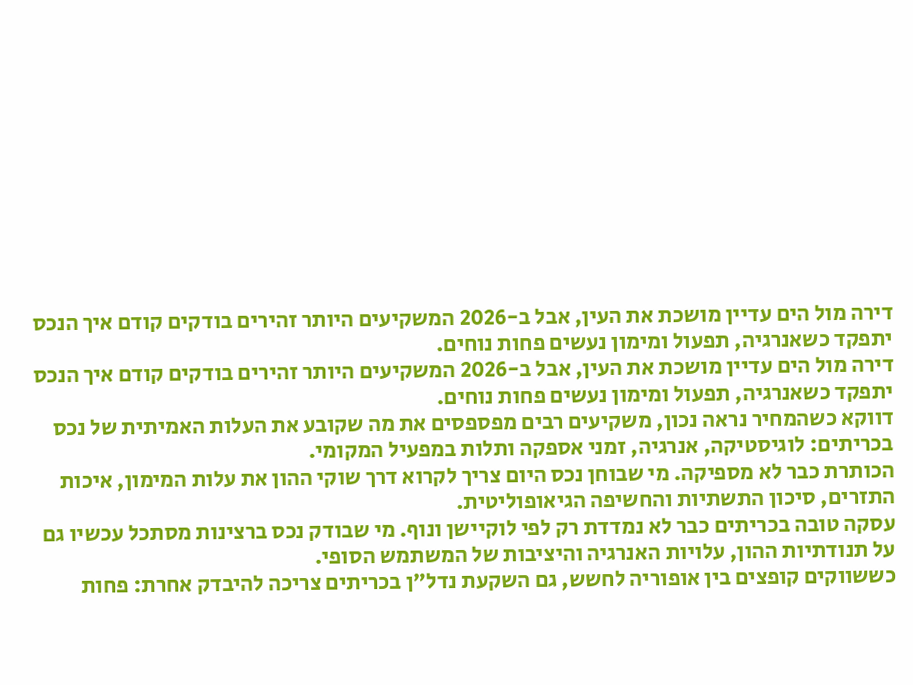דירה מול הים עדיין מושכת את העין, אבל ב-2026 המשקיעים היותר זהירים בודקים קודם איך הנכס יתפקד כשאנרגיה, תפעול ומימון נעשים פחות נוחים.
דירה מול הים עדיין מושכת את העין, אבל ב-2026 המשקיעים היותר זהירים בודקים קודם איך הנכס יתפקד כשאנרגיה, תפעול ומימון נעשים פחות נוחים.
דווקא כשהמחיר נראה נכון, משקיעים רבים מפספסים את מה שקובע את העלות האמיתית של נכס בכריתים: לוגיסטיקה, אנרגיה, זמני אספקה ותלות במפעיל המקומי.
הכותרת כבר לא מספיקה. מי שבוחן נכס היום צריך לקרוא דרך שוקי ההון את עלות המימון, איכות התזרים, סיכון התשתיות והחשיפה הגיאופוליטית.
עסקה טובה בכריתים כבר לא נמדדת רק לפי לוקיישן ונוף. מי שבודק נכס ברצינות מסתכל עכשיו גם על תנודתיות ההון, עלויות האנרגיה והיציבות של המשתמש הסופי.
כששווקים קופצים בין אופוריה לחשש, גם השקעת נדל״ן בכריתים צריכה להיבדק אחרת: פחות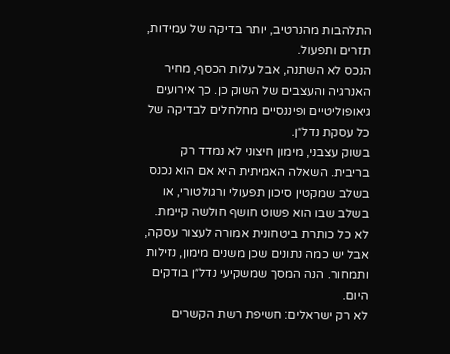התלהבות מהנרטיב, יותר בדיקה של עמידות, תזרים ותפעול.
הנכס לא השתנה, אבל עלות הכסף, מחיר האנרגיה והעצבים של השוק כן. כך אירועים גיאופוליטיים ופיננסיים מחלחלים לבדיקה של כל עסקת נדל״ן.
בשוק עצבני, מימון חיצוני לא נמדד רק בריבית. השאלה האמיתית היא אם הוא נכנס בשלב שמקטין סיכון תפעולי ורגולטורי, או בשלב שבו הוא פשוט חושף חולשה קיימת.
לא כל כותרת ביטחונית אמורה לעצור עסקה, אבל יש כמה נתונים שכן משנים מימון, נזילות ותמחור. הנה המסך שמשקיעי נדל״ן בודקים היום.
לא רק ישראלים: חשיפת רשת הקשרים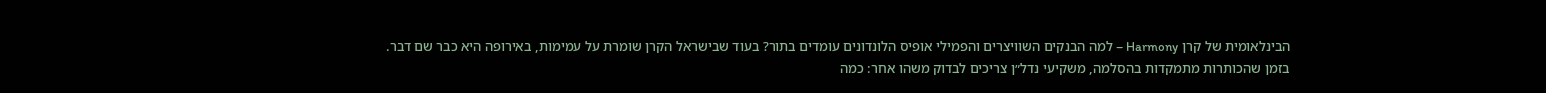הבינלאומית של קרן Harmony – למה הבנקים השוויצרים והפמילי אופיס הלונדונים עומדים בתור? בעוד שבישראל הקרן שומרת על עמימות, באירופה היא כבר שם דבר.
בזמן שהכותרות מתמקדות בהסלמה, משקיעי נדל״ן צריכים לבדוק משהו אחר: כמה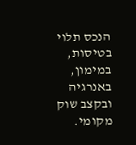הנכס תלוי בטיסות, במימון, באנרגיה ובקצב שוק מקומי.